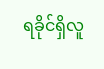ရခိုင်ရှိလူ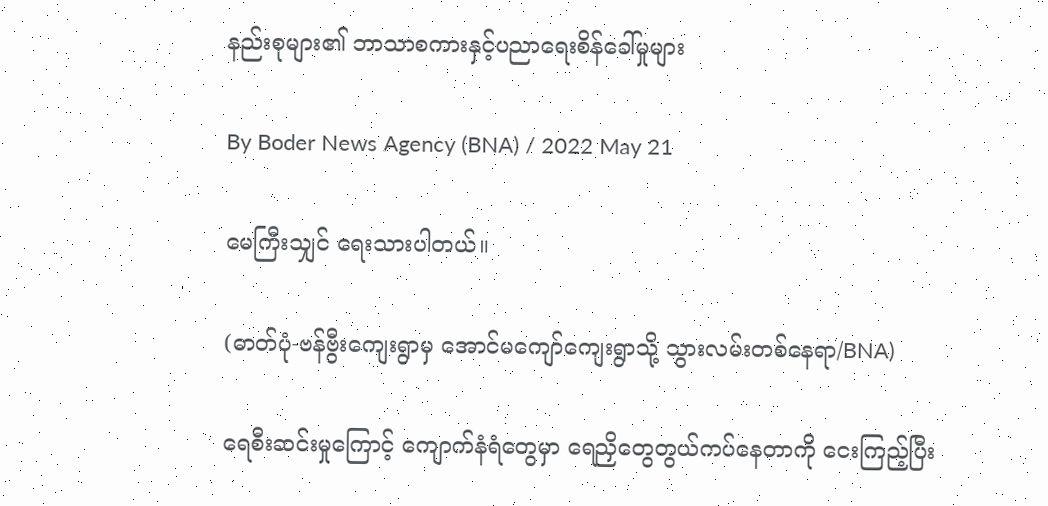နည်းစုများ၏ ဘာသာစကားနှင့်ပညာရေးစိန်ခေါ်မှုများ

By Boder News Agency (BNA) / 2022 May 21

မေကြီးသျှင် ရေးသားပါတယ်။

(ဓာတ်ပုံ-ဗန်ဗွီးကျေးရွာမှ အောင်မကျော်ကျေးရွာသို့ သွားလမ်းတစ်နေရာ/BNA)

ရေစီးဆင်းမှုကြောင့် ကျောက်နံရံတွေမှာ ရေညှိတွေတွယ်ကပ်နေတာကို ငေးကြည့်ပြီး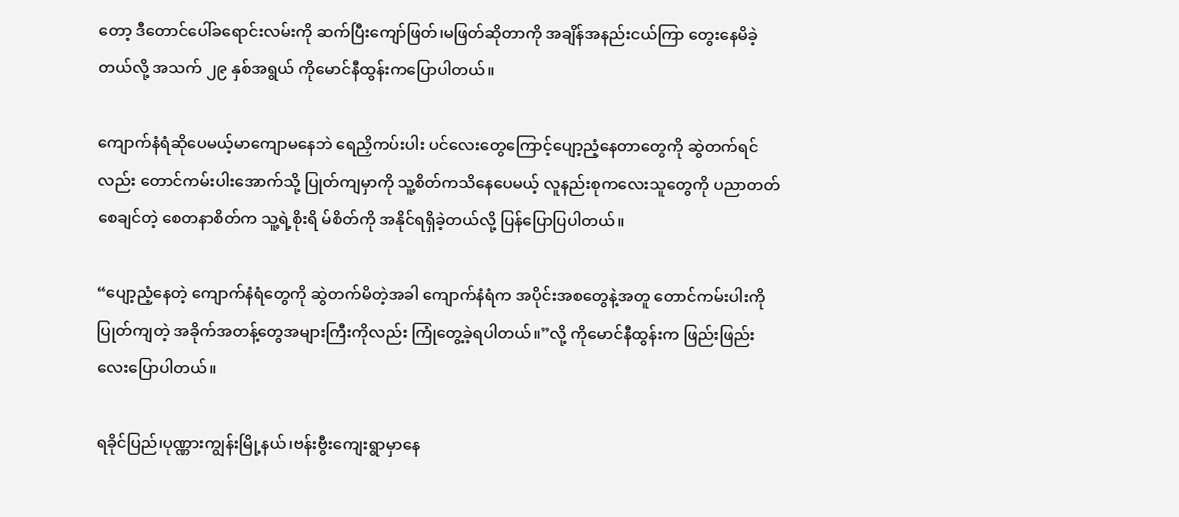တော့ ဒီတောင်ပေါ်ခရောင်းလမ်းကို ဆက်ပြီးကျော်ဖြတ်၊မဖြတ်ဆိုတာကို အချိန်အနည်းငယ်ကြာ တွေးနေမိခဲ့တယ်လို့ အသက် ၂၉ နှစ်အရွယ် ကိုမောင်နီထွန်းကပြောပါတယ်။

ကျောက်နံရံဆိုပေမယ့်မာကျောမနေဘဲ ရေညှိကပ်းပါး ပင်လေးတွေကြောင့်ပျော့ညံ့နေတာတွေကို ဆွဲတက်ရင်လည်း တောင်ကမ်းပါးအောက်သို့ ပြုတ်ကျမှာကို သူ့စိတ်ကသိနေပေမယ့် လူနည်းစုကလေးသူတွေကို ပညာတတ်စေချင်တဲ့ စေတနာစိတ်က သူ့ရဲ့စိုးရိ မ်စိတ်ကို အနိုင်ရရှိခဲ့တယ်လို့ ပြန်ပြောပြပါတယ်။

“ပျော့ညံ့နေတဲ့ ကျောက်နံရံတွေကို ဆွဲတက်မိတဲ့အခါ ကျောက်နံရံက အပိုင်းအစတွေနဲ့အတူ တောင်ကမ်းပါးကို ပြုတ်ကျတဲ့ အခိုက်အတန့်တွေအများကြီးကိုလည်း ကြုံတွေ့ခဲ့ရပါတယ်။”လို့ ကိုမောင်နီထွန်းက ဖြည်းဖြည်းလေးပြောပါတယ်။

ရခိုင်ပြည်၊ပုဏ္ဏားကျွန်းမြို့နယ်၊ဗန်းဗွီးကျေးရွာမှာနေ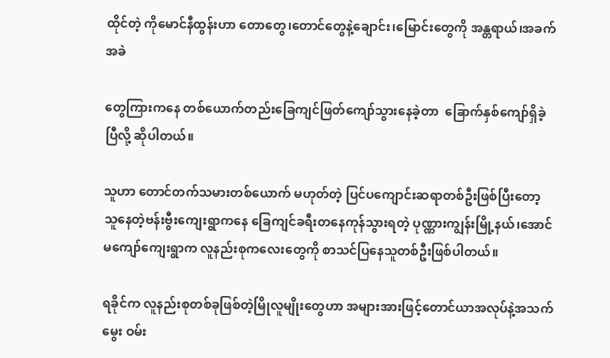ထိုင်တဲ့ ကိုမောင်နီထွန်းဟာ တောတွေ၊တောင်တွေနဲ့ချောင်း၊မြောင်းတွေကို အန္တရာယ်၊အခက်အခဲ

တွေကြားကနေ တစ်ယောက်တည်းခြေကျင်ဖြတ်ကျော်သွားနေခဲ့တာ  ခြောက်နှစ်ကျော်ရှိခဲ့ပြီလို့ ဆိုပါတယ်။

သူဟာ တောင်တက်သမားတစ်ယောက် မဟုတ်တဲ့ ပြင်ပကျောင်းဆရာတစ်ဦးဖြစ်ပြီးတော့ သူနေတဲ့ဗန်းဗွီးကျေးရွာကနေ ခြေကျင်ခရီးတနေကုန်သွားရတဲ့ ပုဏ္ဏားကျွန်းမြို့နယ်၊အောင်မကျော်ကျေးရွာက လူနည်းစုကလေးတွေကို စာသင်ပြနေသူတစ်ဦးဖြစ်ပါတယ်။

ရခိုင်က လူနည်းစုတစ်ခုဖြစ်တဲ့မြိုလူမျိုးတွေဟာ အများအားဖြင့်တောင်ယာအလုပ်နဲ့အသက်မွေး ဝမ်း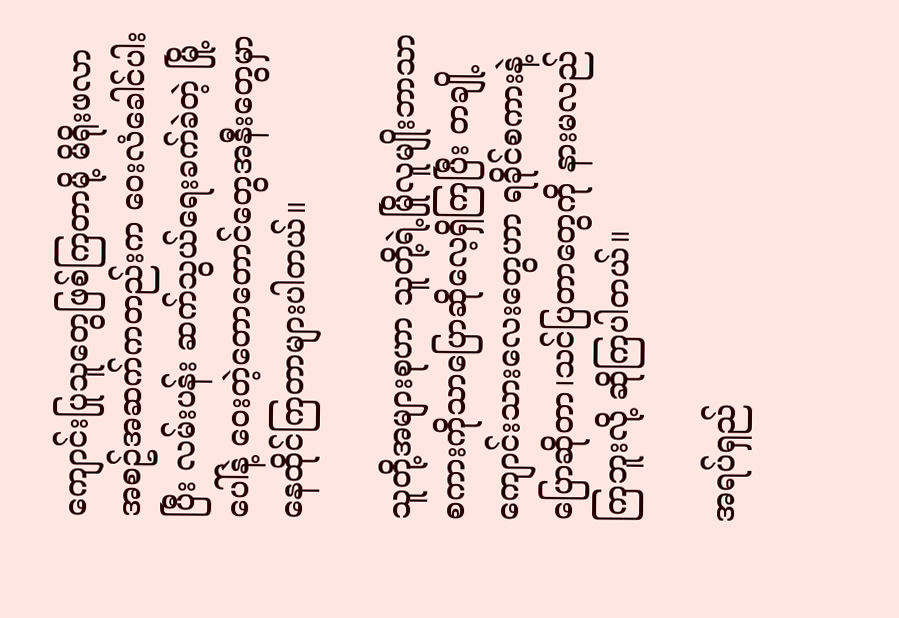ကျောင်းပြုသူတွေဖြစ်ကြတာမို့ မိရိုးဖလာအစဥ်အဆက်ကတည်းက ဝေးလံခေါင်ပါးပြီး လမ်းပန်း ဆက်သွယ်ရေးခက်ခဲတဲ့ မြို့ပေါ်နဲ့ ဝေးတဲ့တောတောင်တွေအနီးတွေမှာ နေထိုင်ကြတာများပါတယ်။

သူတို့အများစုဟာ သူတို့ရဲ့မြိုလူမျိုးဘာသာစကားကိုသာပြောဆိုလေ့ရှိကြပြီး တချို့ကျောင်းသားလေးတွေဟာ ရခိုင်စကားနဲ့ပြောဆိုတာ၊သင်ပြတာတွေကို နားမလည်ကြဘူးလို့ ဆိုကြပါတယ်။

အရပ်ရှည်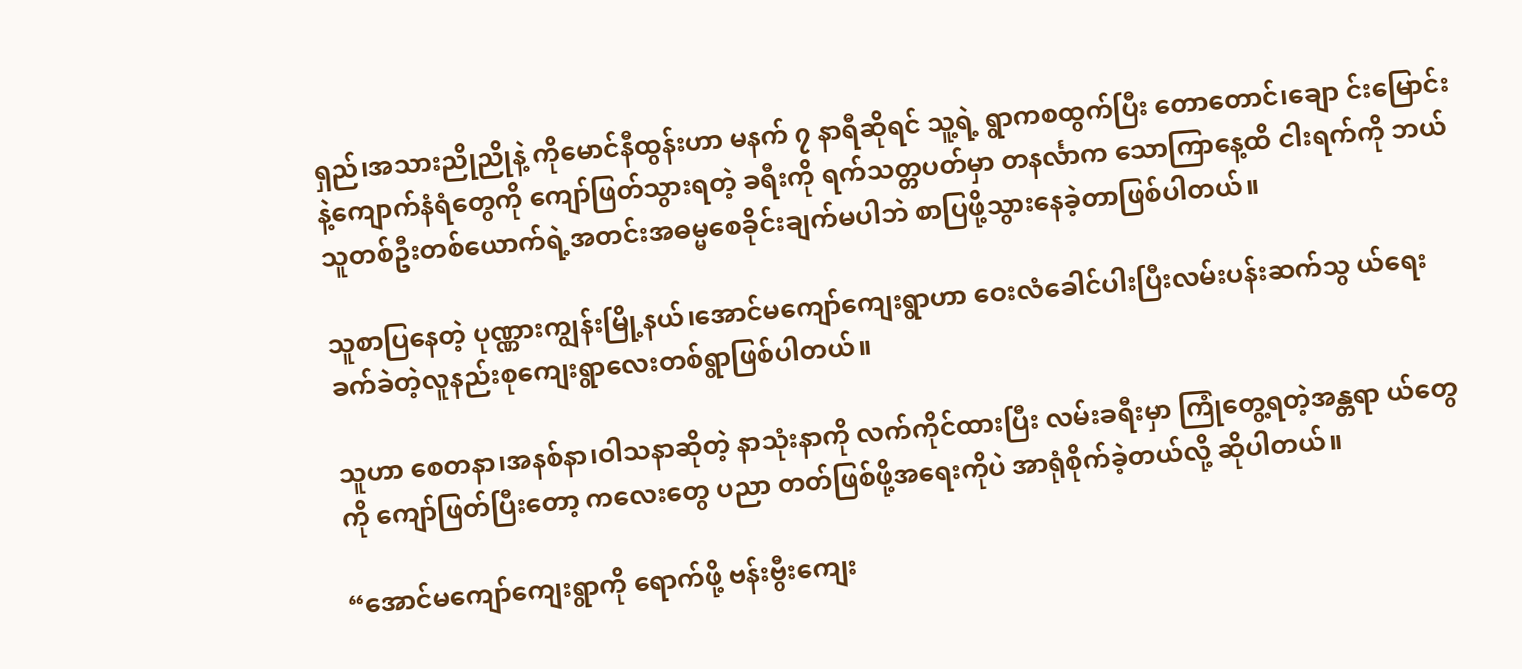ရှည်၊အသားညိုညိုနဲ့ ကိုမောင်နီထွန်းဟာ မနက် ၇ နာရီဆိုရင် သူ့ရဲ့ ရွာကစထွက်ပြီး တောတောင်၊ချော င်းမြောင်းနဲ့ကျောက်နံရံတွေကို ကျော်ဖြတ်သွားရတဲ့ ခရီးကို ရက်သတ္တပတ်မှာ တနင်္လာက သောကြာနေ့ထိ ငါးရက်ကို ဘယ်သူတစ်ဦးတစ်ယောက်ရဲ့အတင်းအဓမ္မစေခိုင်းချက်မပါဘဲ စာပြဖို့သွားနေခဲ့တာဖြစ်ပါတယ်။

သူစာပြနေတဲ့ ပုဏ္ဏားကျွန်းမြို့နယ်၊အောင်မကျော်ကျေးရွာဟာ ဝေးလံခေါင်ပါးပြီးလမ်းပန်းဆက်သွ ယ်ရေး ခက်ခဲတဲ့လူနည်းစုကျေးရွာလေးတစ်ရွာဖြစ်ပါတယ်။

သူဟာ စေတနာ၊အနစ်နာ၊ဝါသနာဆိုတဲ့ နာသုံးနာကို လက်ကိုင်ထားပြီး လမ်းခရီးမှာ ကြုံတွေ့ရတဲ့အန္တရာ ယ်တွေကို ကျော်ဖြတ်ပြီးတော့ ကလေးတွေ ပညာ တတ်ဖြစ်ဖို့အရေးကိုပဲ အာရုံစိုက်ခဲ့တယ်လို့ ဆိုပါတယ်။

“အောင်မကျော်ကျေးရွာကို ရောက်ဖို့ ဗန်းဗွီးကျေး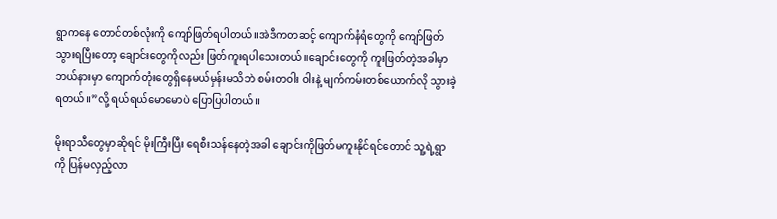ရွာကနေ တောင်တစ်လုံးကို ကျော်ဖြတ်ရပါတယ်။အဲဒီကတဆင့် ကျောက်နံရံတွေကို ကျော်ဖြတ်သွားရပြီးတော့ ချောင်းတွေကိုလည်း ဖြတ်ကူးရပါသေးတယ်။ချောင်းတွေကို ကူးဖြတ်တဲ့အခါမှာ ဘယ်နားမှာ ကျောက်တုံးတွေရှိနေမယ်မှန်းမသိဘဲ စမ်းတဝါး ဝါးနဲ့ မျက်ကမ်းတစ်ယောက်လို သွားခဲ့ရတယ်။”လို့ ရယ်ရယ်မောမောပဲ ပြောပြပါတယ်။

မိုးရာသီတွေမှာဆိုရင် မိုးကြီးပြီး ရေစီးသန်နေတဲ့အခါ ချောင်းကိုဖြတ်မကူးနိုင်ရင်တောင် သူ့ရဲ့ရွာကို ပြန်မလှည့်လာ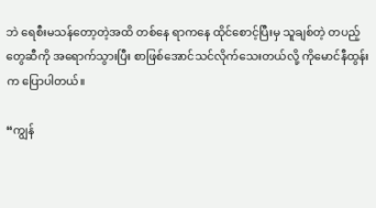ဘဲ ရေစီးမသန်တော့တဲ့အထိ တစ်နေ ရာကနေ ထိုင်စောင့်ပြီးမှ သူချစ်တဲ့ တပည့်တွေဆီကို အရောက်သွားပြီး စာဖြစ်အောင်သင်လိုက်သေးတယ်လို့ ကိုမောင်နီထွန်းက ပြောပါတယ်။

“ကျွန်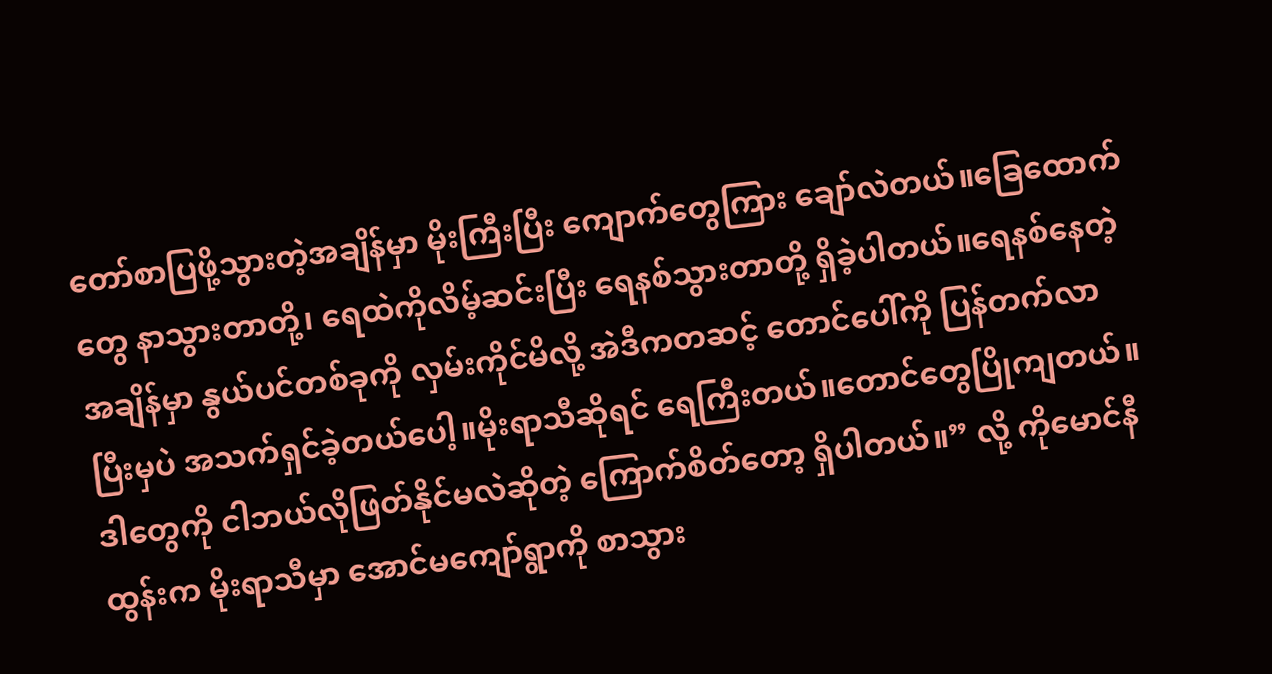တော်စာပြဖို့သွားတဲ့အချိန်မှာ မိုးကြီးပြီး ကျောက်တွေကြား ချော်လဲတယ်။ခြေထောက်တွေ နာသွားတာတို့၊ ရေထဲကိုလိမ့်ဆင်းပြီး ရေနစ်သွားတာတို့ ရှိခဲ့ပါတယ်။ရေနစ်နေတဲ့အချိန်မှာ နွယ်ပင်တစ်ခုကို လှမ်းကိုင်မိလို့ အဲဒီကတဆင့် တောင်ပေါ်ကို ပြန်တက်လာပြီးမှပဲ အသက်ရှင်ခဲ့တယ်ပေါ့။မိုးရာသီဆိုရင် ရေကြီးတယ်။တောင်တွေပြိုကျတယ်။ဒါတွေကို ငါဘယ်လိုဖြတ်နိုင်မလဲဆိုတဲ့ ကြောက်စိတ်တော့ ရှိပါတယ်။” လို့ ကိုမောင်နီထွန်းက မိုးရာသီမှာ အောင်မကျော်ရွာကို စာသွား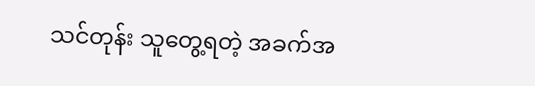သင်တုန်း သူတွေ့ရတဲ့ အခက်အ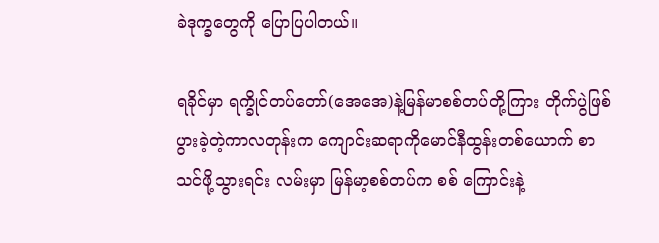ခဲဒုက္ခတွေကို ပြောပြပါတယ်။

ရခိုင်မှာ ရက္ခိုင်တပ်တော်(အေအေ)နဲ့မြန်မာစစ်တပ်တို့ကြား တိုက်ပွဲဖြစ်ပွားခဲ့တဲ့ကာလတုန်းက ကျောင်းဆရာကိုမောင်နီထွန်းတစ်ယောက် စာသင်ဖို့သွားရင်း လမ်းမှာ မြန်မာ့စစ်တပ်က စစ် ကြောင်းနဲ့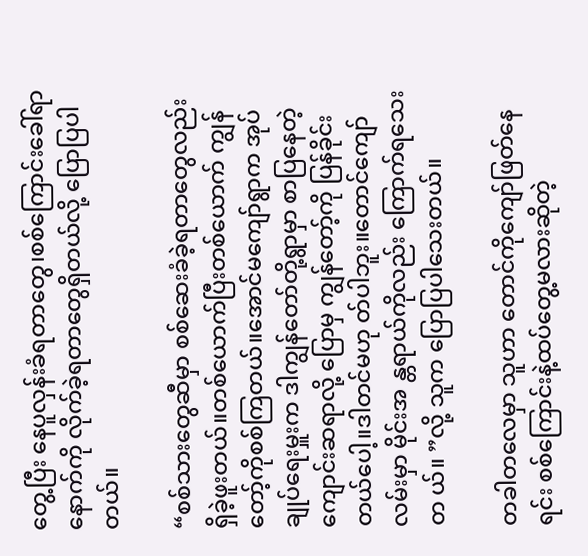တွေ့ပြီး နေပူလှန်းခံရတာတွေ၊စစ်ကြောင်းခေါ်ရာနောက်ကို လိုက်ခဲ့ရတာတွေရှိတယ်လို့ ပြောပြပါတယ်။

“စစ်သားတွေဆီမှာ စစ်ဆေးခံခဲ့ရတာတွေလည်း ရှိခဲ့ဖူးတယ်။တစ်ယောက်ပြီးတစ်ယောက် ကျွန်တော့်ကိုစစ်ကြတယ်။အောင်မကျော်ရွာက အုပ်ချုပ်ရေးမှူးက ဒါကျွန်တော်တို့ရွာမှာ စာပြနေတဲ့ ကျောင်းဆရာလို့ ပြောမှ ကျွန်တော့်ကို ပြန်ခိုင်းတယ်ပေါ့။ဒါတင်မဟု တ်ပါဘူး။တောင်ကျော်လမ်းမှာ မိုင်းအ န္တရာယ်ကိုလည်း ကြောက်ရသေးတ ယ်။ ”လို့ သူက ပြောပြပါသေးတယ်။

တခါတလေမှာ သူဟာ တောင်ကိုကျော်ဖြတ်နေရင်း စစ်ကြောင်းနဲ့ထပ်တွေ့မလားဆိုတဲ့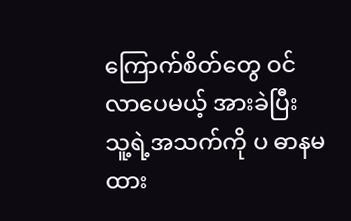ကြောက်စိတ်တွေ ဝင်လာပေမယ့် အားခဲပြီး သူ့ရဲ့အသက်ကို ပ ဓာနမထား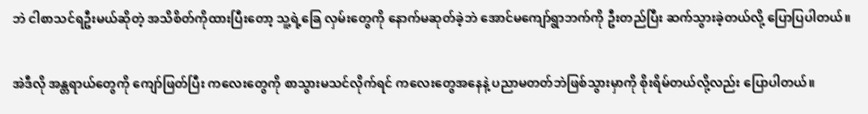ဘဲ ငါစာသင်ရဦးမယ်ဆိုတဲ့ အသိစိတ်ကိုထားပြီးတော့ သူ့ရဲ့ခြေ လှမ်းတွေကို နောက်မဆုတ်ခဲ့ဘဲ အောင်မကျော်ရွာဘက်ကို ဦးတည်ပြီး ဆက်သွားခဲ့တယ်လို့ ပြောပြပါတယ်။

အဲဒီလို အန္တရာယ်တွေကို ကျော်ဖြတ်ပြီး ကလေးတွေကို စာသွားမသင်လိုက်ရင် ကလေးတွေအနေနဲ့ ပညာမတတ်ဘဲဖြစ်သွားမှာကို စိုးရိမ်တယ်လို့လည်း ပြောပါတယ်။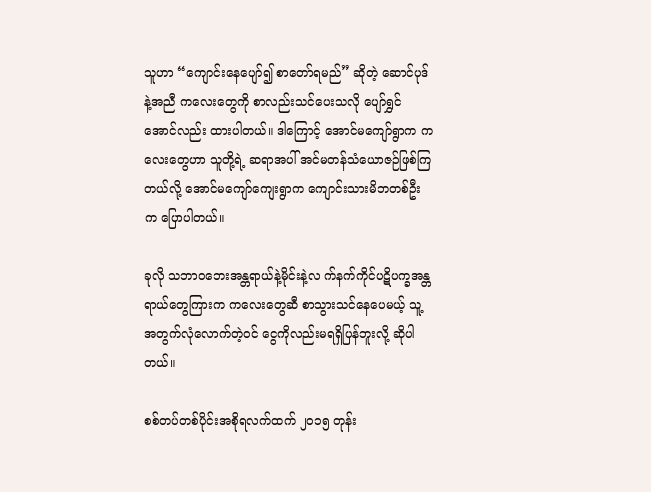သူဟာ “ကျောင်းနေပျော်၍ စာတော်ရမည်” ဆိုတဲ့ ဆောင်ပုဒ်နဲ့အညီ ကလေးတွေကို စာလည်းသင်ပေးသလို ပျော်ရွှင်အောင်လည်း ထားပါတယ်။ ဒါကြောင့် အောင်မကျော်ရွာက ကလေးတွေဟာ သူတို့ရဲ့ ဆရာအပါ် အင်မတန်သံယောဇဉ်ဖြစ်ကြတယ်လို့ အောင်မကျော်ကျေးရွာက ကျောင်းသားမိဘတစ်ဦးက ပြောပါတယ်။

ခုလို သဘာဝဘေးအန္တရာယ်နဲ့မိုင်းနဲ့လ က်နက်ကိုင်ပဋိပက္ခအန္တရာယ်တွေကြားက ကလေးတွေဆီ စာသွားသင်နေပေမယ့် သူ့အတွက်လုံလောက်တဲ့ဝင် ငွေကိုလည်းမရရှိပြန်ဘူးလို့ ဆိုပါတယ်။

စစ်တပ်တစ်ပိုင်းအစိုရလက်ထက် ၂၀၁၅ တုန်း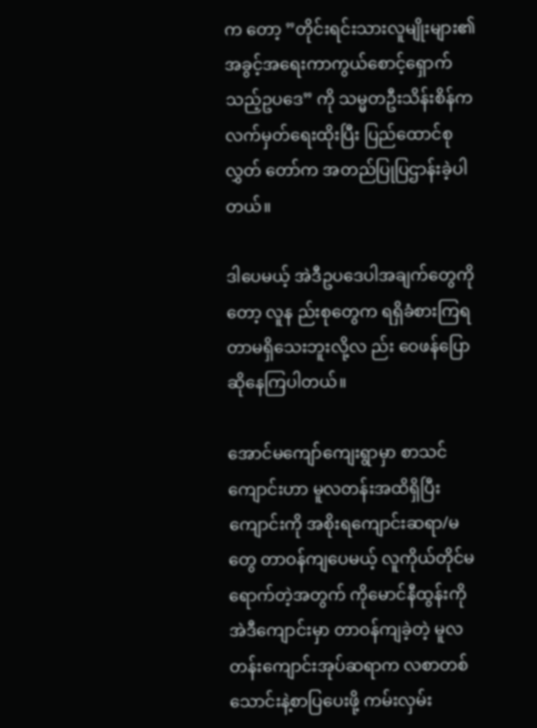က တော့ ”တိုင်းရင်းသားလူမျိုးများ၏အခွင့်အရေးကာကွယ်စောင့်ရှောက်သည့်ဥပဒေ” ကို သမ္မတဦးသိန်းစိန်ကလက်မှတ်ရေးထိုးပြီး ပြည်ထောင်စုလွှတ် တော်က အတည်ပြုပြဌာန်းခဲ့ပါတယ်။

ဒါပေမယ့် အဲဒီဥပဒေပါအချက်တွေကိုတော့ လူန ည်းစုတွေက ရရှိခံစားကြရတာမရှိသေးဘူးလို့လ ည်း ဝေဖန်ပြောဆိုနေကြပါတယ်။

အောင်မကျော်ကျေးရွာမှာ စာသင်ကျောင်းဟာ မူလတန်းအထိရှိပြီး ကျောင်းကို အစိုးရကျောင်းဆရာ/မတွေ တာဝန်ကျပေမယ့် လူကိုယ်တိုင်မရောက်တဲ့အတွက် ကိုမောင်နီထွန်းကို အဲဒီကျောင်းမှာ တာဝန်ကျခဲ့တဲ့ မူလတန်းကျောင်းအုပ်ဆရာက လစာတစ်သောင်းနဲ့စာပြပေးဖို့ ကမ်းလှမ်း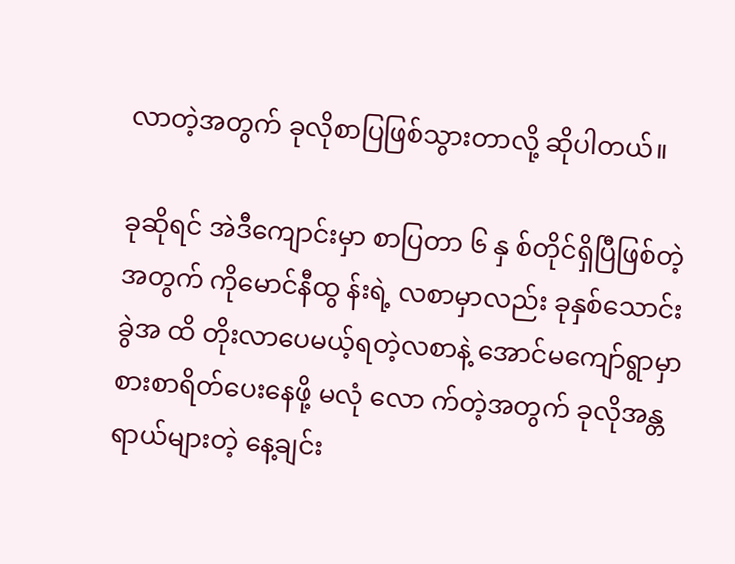လာတဲ့အတွက် ခုလိုစာပြဖြစ်သွားတာလို့ ဆိုပါတယ်။

ခုဆိုရင် အဲဒီကျောင်းမှာ စာပြတာ ၆ နှ စ်တိုင်ရှိပြီဖြစ်တဲ့အတွက် ကိုမောင်နီထွ န်းရဲ့ လစာမှာလည်း ခုနှစ်သောင်းခွဲအ ထိ တိုးလာပေမယ့်ရတဲ့လစာနဲ့ အောင်မကျော်ရွာမှာ စားစာရိတ်ပေးနေဖို့ မလုံ လော က်တဲ့အတွက် ခုလိုအန္တရာယ်များတဲ့ နေ့ချင်း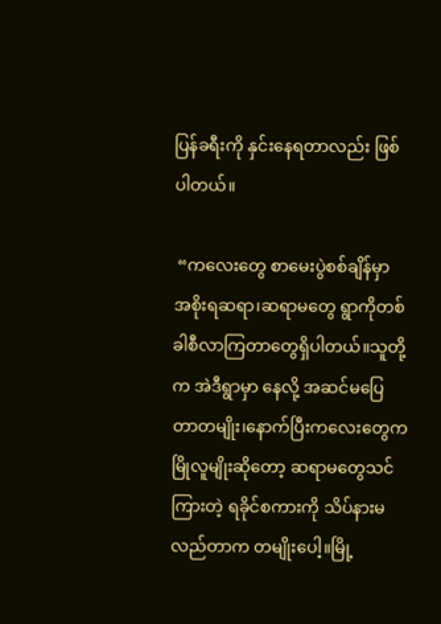ပြန်ခရီးကို နှင်းနေရတာလည်း ဖြစ်ပါတယ်။

 “ကလေးတွေ စာမေးပွဲစစ်ချိန်မှာ အစိုးရဆရာ၊ဆရာမတွေ ရွာကိုတစ်ခါစီလာကြတာတွေရှိပါတယ်။သူတို့က အဲဒီရွာမှာ နေလို့ အဆင်မပြေတာတမျိုး၊နောက်ပြီးကလေးတွေက မြိုလူမျိုးဆိုတော့ ဆရာမတွေသင်ကြားတဲ့ ရခိုင်စကားကို သိပ်နားမလည်တာက တမျိုးပေါ့။မြို့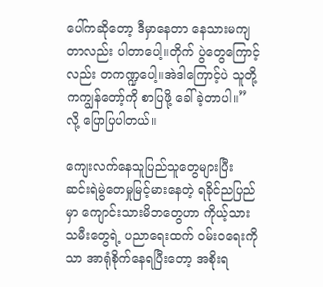ပေါ်ကဆိုတော့ ဒီမှာနေတာ နေသားမကျတာလည်း ပါတာပေါ့။တိုက် ပွဲတွေကြောင့်လည်း တကဏ္ဍပေါ့။အဲဒါကြောင့်ပဲ သူတို့ကကျွန်တော့်ကို စာပြဖို့ ခေါ်ခဲ့တာပါ။” လို့ ပြောပြပါတယ်။

ကျေးလက်နေသူပြည်သူတွေများပြီး ဆင်းရဲမွဲတေမှုမြင့်မားနေတဲ့ ရခိုင်ညပြည်မှာ ကျောင်းသားမိဘတွေဟာ ကိုယ့်သားသမီးတွေရဲ့ ပညာရေးထက် ဝမ်းဝရေးကိုသာ အာရုံစိုက်နေရပြီးတော့ အစိုးရ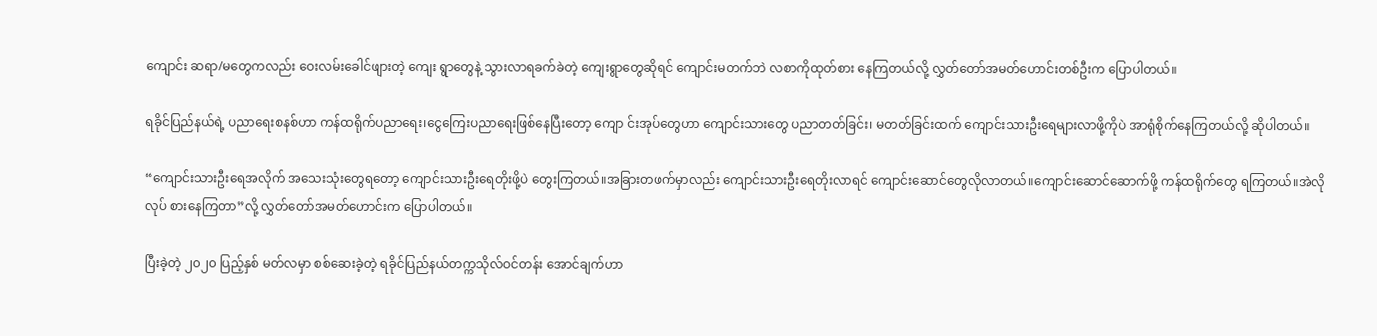ကျောင်း ဆရာ/မတွေကလည်း ဝေးလမ်းခေါင်ဖျားတဲ့ ကျေး ရွာတွေနဲ့ သွားလာရခက်ခဲတဲ့ ကျေးရွာတွေဆိုရင် ကျောင်းမတက်ဘဲ လစာကိုထုတ်စား နေကြတယ်လို့ လွှတ်တော်အမတ်ဟောင်းတစ်ဦးက ပြောပါတယ်။

ရခိုင်ပြည်နယ်ရဲ့ ပညာရေးစနစ်ဟာ ကန်ထရိုက်ပညာရေး၊ငွေကြေးပညာရေးဖြစ်နေပြီးတော့ ကျော င်းအုပ်တွေဟာ ကျောင်းသားတွေ ပညာတတ်ခြင်း၊ မတတ်ခြင်းထက် ကျောင်းသားဦးရေများလာဖို့ကိုပဲ အာရုံစိုက်နေကြတယ်လို့ ဆိုပါတယ်။

“ကျောင်းသားဦးရေအလိုက် အသေးသုံးတွေရတော့ ကျောင်းသားဦးရေတိုးဖို့ပဲ တွေးကြတယ်။အခြားတဖက်မှာလည်း ကျောင်းသားဦးရေတိုးလာရင် ကျောင်းဆောင်တွေလိုလာတယ်။ကျောင်းဆောင်ဆောက်ဖို့ ကန်ထရိုက်တွေ ရကြတယ်။အဲလို လုပ် စားနေကြတာ”လို့ လွှတ်တော်အမတ်ဟောင်းက ပြောပါတယ်။

ပြီးခဲ့တဲ့ ၂၀၂၀ ပြည့်နှစ် မတ်လမှာ စစ်ဆေးခဲ့တဲ့ ရခိုင်ပြည်နယ်တက္ကသိုလ်ဝင်တန်း အောင်ချက်ဟာ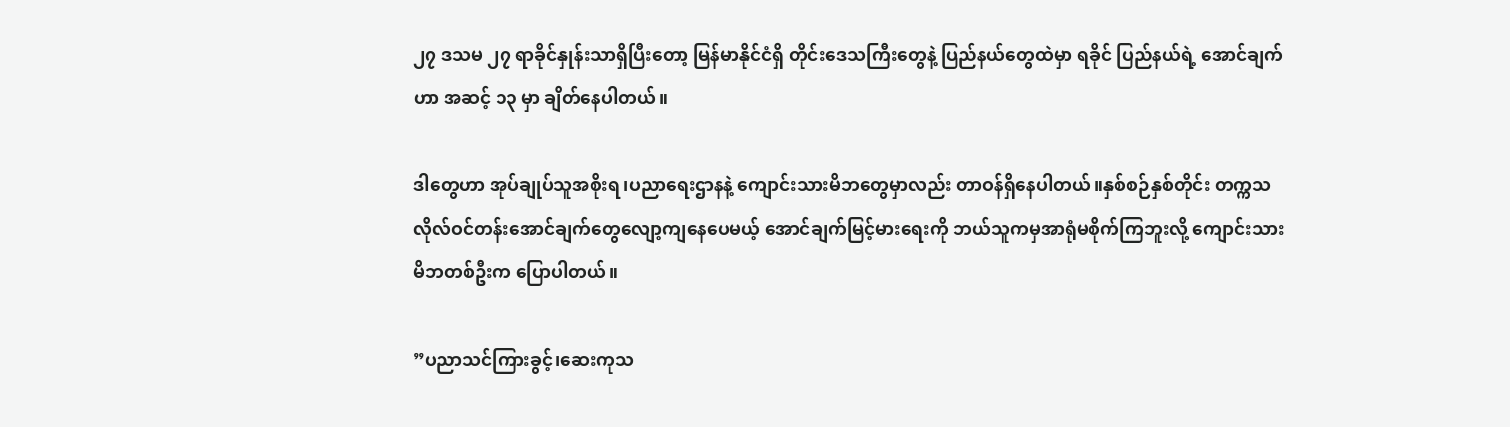၂၇ ဒသမ ၂၇ ရာခိုင်နှုန်းသာရှိပြီးတော့ မြန်မာနိုင်ငံရှိ တိုင်းဒေသကြီးတွေနဲ့ ပြည်နယ်တွေထဲမှာ ရခိုင် ပြည်နယ်ရဲ့ အောင်ချက်ဟာ အဆင့် ၁၃ မှာ ချိတ်နေပါတယ်။

ဒါတွေဟာ အုပ်ချုပ်သူအစိုးရ၊ပညာရေးဌာနနဲ့ ကျောင်းသားမိဘတွေမှာလည်း တာဝန်ရှိနေပါတယ်။နှစ်စဉ်နှစ်တိုင်း တက္ကသလိုလ်ဝင်တန်းအောင်ချက်တွေလျော့ကျနေပေမယ့် အောင်ချက်မြင့်မားရေးကို ဘယ်သူကမှအာရုံမစိုက်ကြဘူးလို့ ကျောင်းသားမိဘတစ်ဦးက ပြောပါတယ်။

”ပညာသင်ကြားခွင့်၊ဆေးကုသ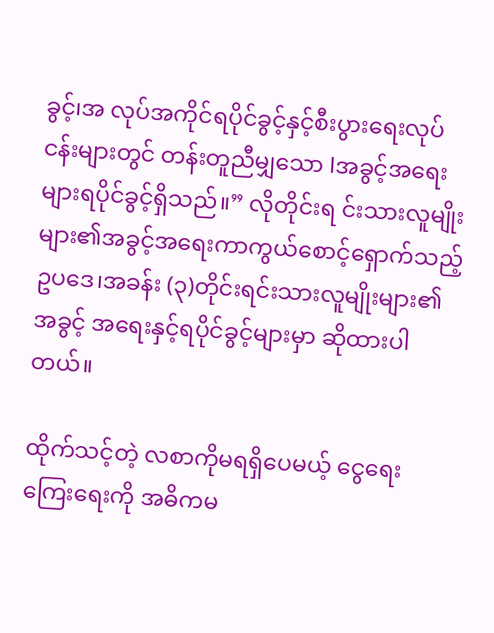ခွင့်၊အ လုပ်အကိုင်ရပိုင်ခွင့်နှင့်စီးပွားရေးလုပ်ငန်းများတွင် တန်းတူညီမျှသော lအခွင့်အရေးများရပိုင်ခွင့်ရှိသည်။” လိုတိုင်းရ င်းသားလူမျိုးများ၏အခွင့်အရေးကာကွယ်စောင့်ရှောက်သည့်ဥပဒေ၊အခန်း (၃)တိုင်းရင်းသားလူမျိုးများ၏အခွင့် အရေးနှင့်ရပိုင်ခွင့်များမှာ ဆိုထားပါတယ်။

ထိုက်သင့်တဲ့ လစာကိုမရရှိပေမယ့် ငွေရေး ကြေးရေးကို အဓိကမ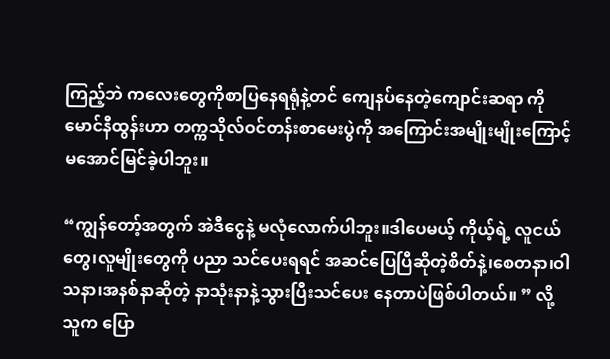ကြည့်ဘဲ ကလေးတွေကိုစာပြနေရရုံနဲ့တင် ကျေနပ်နေတဲ့ကျောင်းဆရာ ကိုမောင်နီထွန်းဟာ တက္ကသိုလ်ဝင်တန်းစာမေးပွဲကို အကြောင်းအမျိုးမျိုးကြောင့် မအောင်မြင်ခဲ့ပါဘူး။

“ကျွန်တော့်အတွက် အဲဒီငွေနဲ့ မလုံလောက်ပါဘူး။ဒါပေမယ့် ကိုယ့်ရဲ့ လူငယ်တွေ၊လူမျိုးတွေကို ပညာ သင်ပေးရရင် အဆင်ပြေပြီဆိုတဲ့စိတ်နဲ့၊စေတနာ၊ဝါသနာ၊အနစ်နာဆိုတဲ့ နာသုံးနာနဲ့သွားပြီးသင်ပေး နေတာပဲဖြစ်ပါတယ်။ ” လို့ သူက ပြော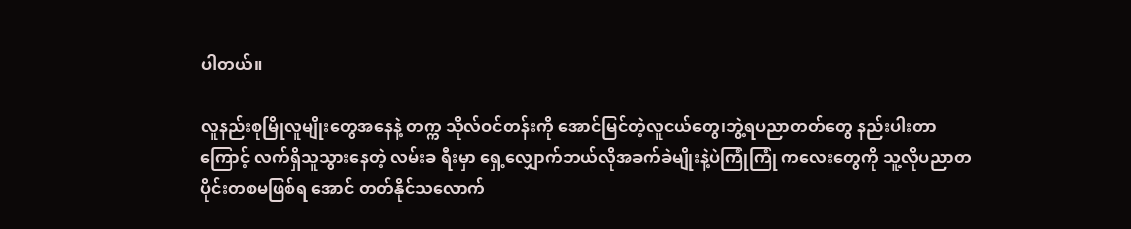ပါတယ်။

လူနည်းစုမြိုလူမျိုးတွေအနေနဲ့ တက္က သိုလ်ဝင်တန်းကို အောင်မြင်တဲ့လူငယ်တွေ၊ဘွဲ့ရပညာတတ်တွေ နည်းပါးတာကြောင့် လက်ရှိသူသွားနေတဲ့ လမ်းခ ရီးမှာ ရှေ့လျှောက်ဘယ်လိုအခက်ခဲမျိုးနဲ့ပဲကြုံကြုံ ကလေးတွေကို သူ့လိုပညာတပိုင်းတစမဖြစ်ရ အောင် တတ်နိုင်သလောက်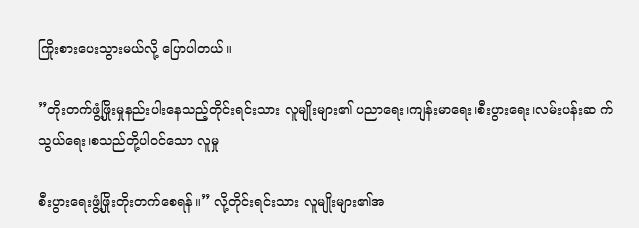ကြိုးစားပေးသွားမယ်လို့ ပြောပါတယ်။

”တိုးတက်ဖွံ့ဖြိုးမှုနည်းပါးနေသည့်တိုင်းရင်းသား လူမျိုးများ၏ ပညာရေး၊ကျန်းမာရေး၊စီးပွားရေး၊လမ်းပန်းဆ က်သွယ်ရေး၊စသည်တို့ပါဝင်သော လူမှု

စီးပွားရေးဖွံ့ဖြိုးတိုးတက်စေရန်။” လို့တိုင်းရင်းသား လူမျိုးများ၏အ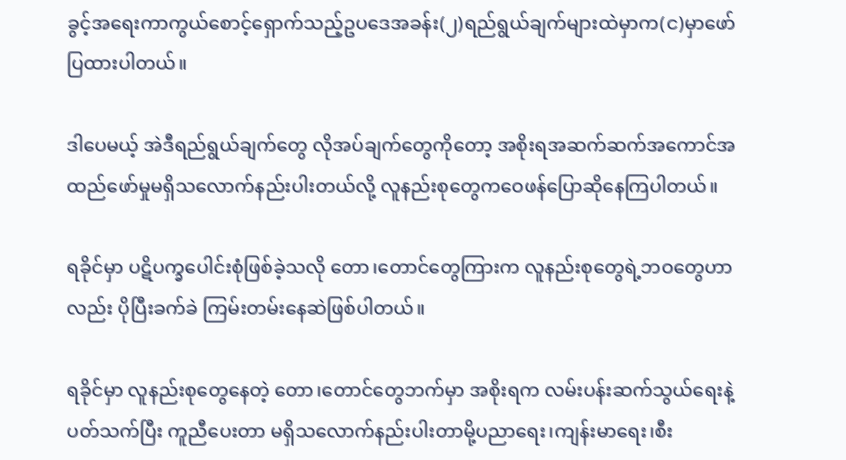ခွင့်အရေးကာကွယ်စောင့်ရှောက်သည့်ဥပဒေအခန်း(၂)ရည်ရွယ်ချက်များထဲမှာက(င)မှာဖော်ပြထားပါတယ်။

ဒါပေမယ့် အဲဒီရည်ရွယ်ချက်တွေ လိုအပ်ချက်တွေကိုတော့ အစိုးရအဆက်ဆက်အကောင်အထည်ဖော်မှုမရှိသလောက်နည်းပါးတယ်လို့ လူနည်းစုတွေကဝေဖန်ပြောဆိုနေကြပါတယ်။

ရခိုင်မှာ ပဋိပက္ခပေါင်းစုံဖြစ်ခဲ့သလို တော၊တောင်တွေကြားက လူနည်းစုတွေရဲ့ဘဝတွေဟာလည်း ပိုပြီးခက်ခဲ ကြမ်းတမ်းနေဆဲဖြစ်ပါတယ်။

ရခိုင်မှာ လူနည်းစုတွေနေတဲ့ တော၊တောင်တွေဘက်မှာ အစိုးရက လမ်းပန်းဆက်သွယ်ရေးနဲ့ပတ်သက်ပြီး ကူညီပေးတာ မရှိသလောက်နည်းပါးတာမို့ပညာရေး၊ကျန်းမာရေး၊စီး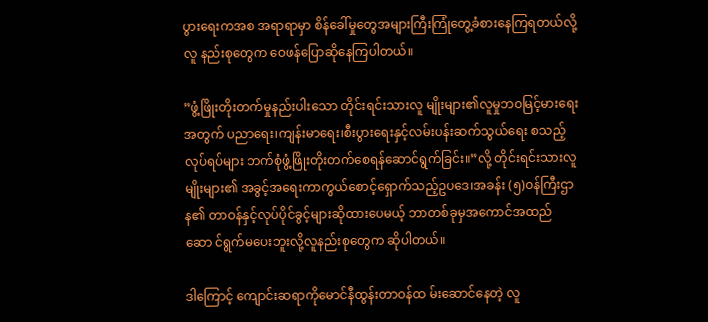ပွားရေးကအစ အရာရာမှာ စိန်ခေါ်မှုတွေအများကြီးကြုံတွေ့ခံစားနေကြရတယ်လို့ လူ နည်းစုတွေက ဝေဖန်ပြောဆိုနေကြပါတယ်။

”ဖွံ့ဖြိုးတိုးတက်မှုနည်းပါးသော တိုင်းရင်းသားလူ မျိုးများ၏လူမှုဘဝမြင့်မားရေးအတွက် ပညာရေး၊ကျန်းမာရေး၊စီးပွားရေးနှင့်လမ်းပန်းဆက်သွယ်ရေး စသည့်လုပ်ရပ်များ ဘက်စုံဖွံ့ဖြိုးတိုးတက်စေရန်ဆောင်ရွက်ခြင်း။”လို့ တိုင်းရင်းသားလူမျိုးများ၏ အခွင့်အရေးကာကွယ်စောင့်ရှောက်သည့်ဥပဒေ၊အခန်း (၅)ဝန်ကြီးဌာန၏ တာဝန်နှင့်လုပ်ပိုင်ခွင့်များဆိုထားပေမယ့် ဘာတစ်ခုမှအကောင်အထည်ဆော င်ရွက်မပေးဘူးလို့လူနည်းစုတွေက ဆိုပါတယ်။

ဒါကြောင့် ကျောင်းဆရာကိုမောင်နီထွန်းတာဝန်ထ မ်းဆောင်နေတဲ့ လူ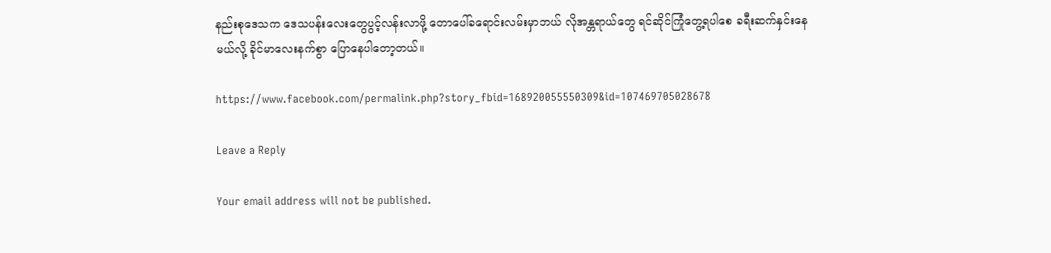နည်းစုဒေသက ဒေသပန်းလေးတွေပွင့်လန်းလာဖို့ တောပေါ်ခရောင်းလမ်းမှာဘယ် လိုအန္တရာယ်တွေ ရင်ဆိုင်ကြုံတွေ့ရပါစေ ခရီးဆက်နှင်းနေမယ်လို့ ခိုင်မာလေးနက်စွာ ပြောနေပါတော့တယ်။

https://www.facebook.com/permalink.php?story_fbid=168920055550309&id=107469705028678

Leave a Reply

Your email address will not be published.